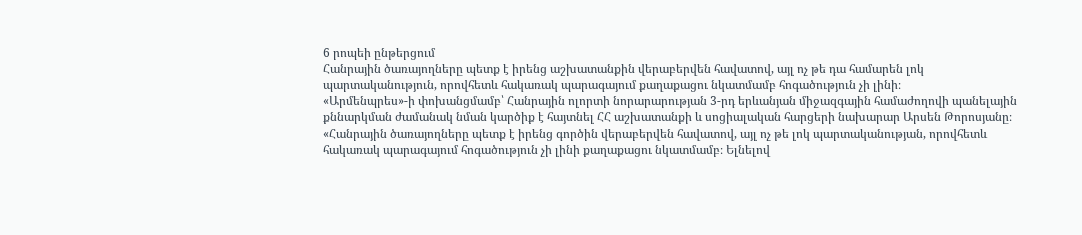6 րոպեի ընթերցում
Հանրային ծառայողները պետք է իրենց աշխատանքին վերաբերվեն հավատով, այլ ոչ թե դա համարեն լոկ պարտականություն, որովհետև հակառակ պարագայում քաղաքացու նկատմամբ հոգածություն չի լինի։
«Արմենպրես»-ի փոխանցմամբ՝ Հանրային ոլորտի նորարարության 3-րդ երևանյան միջազգային համաժողովի պանելային քննարկման ժամանակ նման կարծիք է հայտնել ՀՀ աշխատանքի և սոցիալական հարցերի նախարար Արսեն Թորոսյանը։
«Հանրային ծառայողները պետք է իրենց գործին վերաբերվեն հավատով, այլ ոչ թե լոկ պարտականության, որովհետև հակառակ պարագայում հոգածություն չի լինի քաղաքացու նկատմամբ։ Ելնելով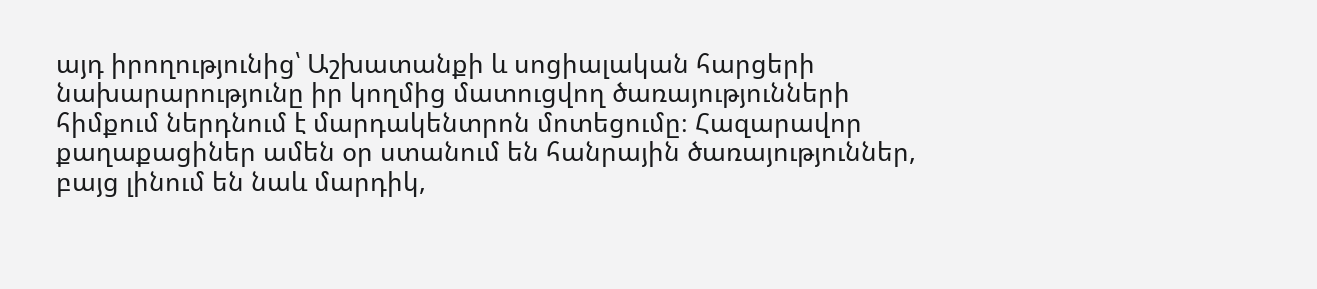այդ իրողությունից՝ Աշխատանքի և սոցիալական հարցերի նախարարությունը իր կողմից մատուցվող ծառայությունների հիմքում ներդնում է մարդակենտրոն մոտեցումը։ Հազարավոր քաղաքացիներ ամեն օր ստանում են հանրային ծառայություններ, բայց լինում են նաև մարդիկ,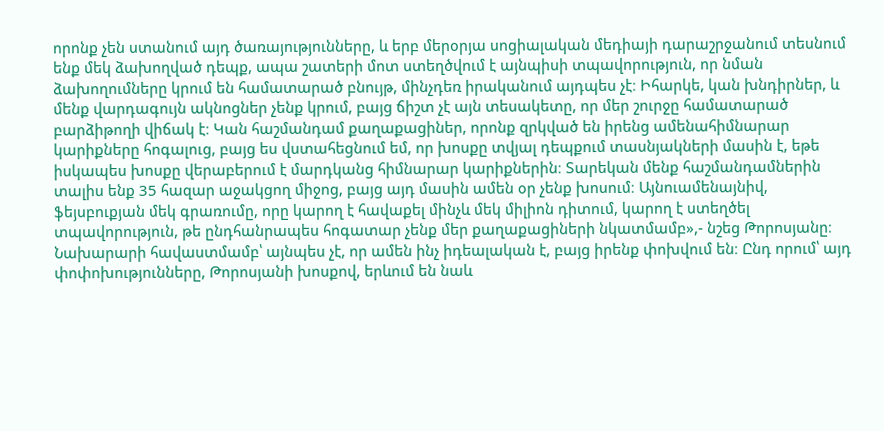որոնք չեն ստանում այդ ծառայությունները, և երբ մերօրյա սոցիալական մեդիայի դարաշրջանում տեսնում ենք մեկ ձախողված դեպք, ապա շատերի մոտ ստեղծվում է այնպիսի տպավորություն, որ նման ձախողումները կրում են համատարած բնույթ, մինչդեռ իրականում այդպես չէ։ Իհարկե, կան խնդիրներ, և մենք վարդագույն ակնոցներ չենք կրում, բայց ճիշտ չէ այն տեսակետը, որ մեր շուրջը համատարած բարձիթողի վիճակ է։ Կան հաշմանդամ քաղաքացիներ, որոնք զրկված են իրենց ամենահիմնարար կարիքները հոգալուց, բայց ես վստահեցնում եմ, որ խոսքը տվյալ դեպքում տասնյակների մասին է, եթե իսկապես խոսքը վերաբերում է մարդկանց հիմնարար կարիքներին։ Տարեկան մենք հաշմանդամներին տալիս ենք 35 հազար աջակցող միջոց, բայց այդ մասին ամեն օր չենք խոսում։ Այնուամենայնիվ, ֆեյսբուքյան մեկ գրառումը, որը կարող է հավաքել մինչև մեկ միլիոն դիտում, կարող է ստեղծել տպավորություն, թե ընդհանրապես հոգատար չենք մեր քաղաքացիների նկատմամբ»,- նշեց Թորոսյանը։
Նախարարի հավաստմամբ՝ այնպես չէ, որ ամեն ինչ իդեալական է, բայց իրենք փոխվում են։ Ընդ որում՝ այդ փոփոխությունները, Թորոսյանի խոսքով, երևում են նաև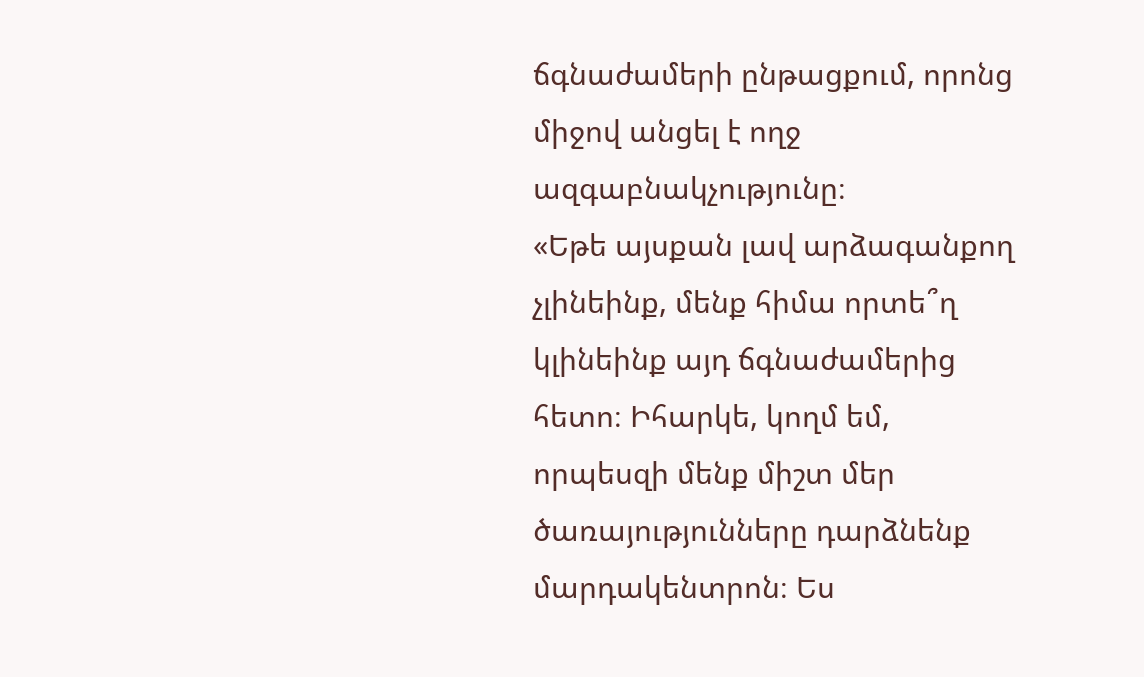ճգնաժամերի ընթացքում, որոնց միջով անցել է ողջ ազգաբնակչությունը։
«Եթե այսքան լավ արձագանքող չլինեինք, մենք հիմա որտե՞ղ կլինեինք այդ ճգնաժամերից հետո։ Իհարկե, կողմ եմ, որպեսզի մենք միշտ մեր ծառայությունները դարձնենք մարդակենտրոն։ Ես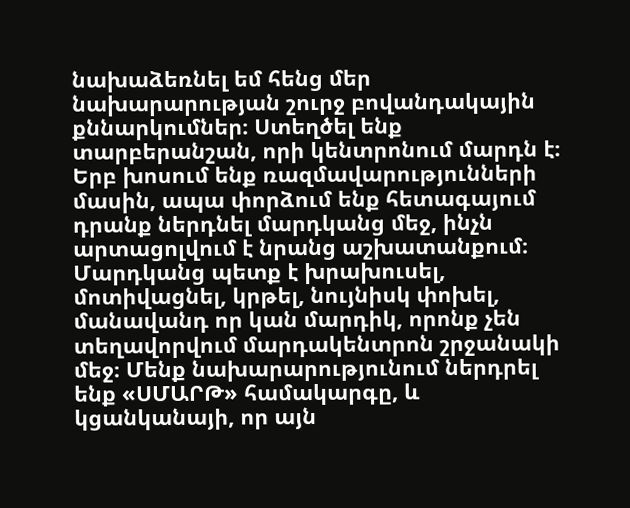նախաձեռնել եմ հենց մեր նախարարության շուրջ բովանդակային քննարկումներ։ Ստեղծել ենք տարբերանշան, որի կենտրոնում մարդն է։ Երբ խոսում ենք ռազմավարությունների մասին, ապա փորձում ենք հետագայում դրանք ներդնել մարդկանց մեջ, ինչն արտացոլվում է նրանց աշխատանքում։ Մարդկանց պետք է խրախուսել, մոտիվացնել, կրթել, նույնիսկ փոխել, մանավանդ որ կան մարդիկ, որոնք չեն տեղավորվում մարդակենտրոն շրջանակի մեջ։ Մենք նախարարությունում ներդրել ենք «ՍՄԱՐԹ» համակարգը, և կցանկանայի, որ այն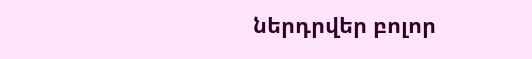ներդրվեր բոլոր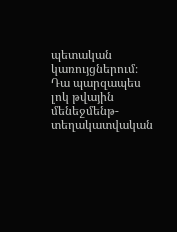պետական կառույցներում։ Դա պարզապես լոկ թվային մենեջմենթ-տեղակատվական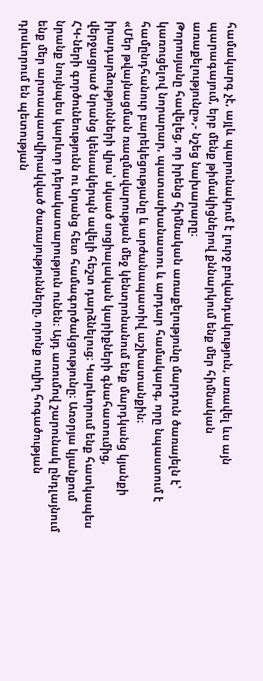համակարգ չէ, այլև պարունակում է լուրջ բովանդակություն, առավել ևս այն պարագայում, երբ մենք թիմակիցներով քննարկում ենք մեր հիմնական առաքելությունը»,- նշեց նախարարը։
Թորոսյանը հավելեց, որ իրենց հիմնական առաքելությունը մարդուն ծառայելն է՝ կառուցելով նորարար, պատասխանատու և արդար համակարգ, որը նպաստում է համընդհանուր բարեկեցությանը և արժանապատիվ աշխատանքին։
«Մեր թվայնացման ռազմավարության մեջ կենտրոնանում ենք մարդկանց կյանքի իրադարձությունների վրա՝ սկսած սոցիալական կարիքների գնահատումից, վերջացրած նրանց կենսակերպն ավելի հեշտ դարձնելուց։ Կարևորում ենք հատկապես ՀԿ-ների գործունեությունն ու նրանց հետ համագործակցությունը։ Առօրյա կյանքում նրանք նույնպես կարևոր դերակատարություն ունեն։ Այդ առումով շարունակ ընդլայնում ենք մեր արտապատվիրակված ծառայությունները, որոնք ուղիղ հոգածության դրսևորում են պետության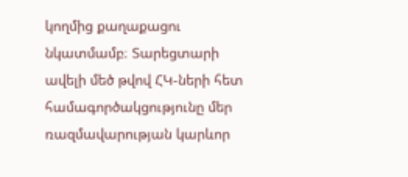կողմից քաղաքացու նկատմամբ։ Տարեցտարի ավելի մեծ թվով ՀԿ-ների հետ համագործակցությունը մեր ռազմավարության կարևոր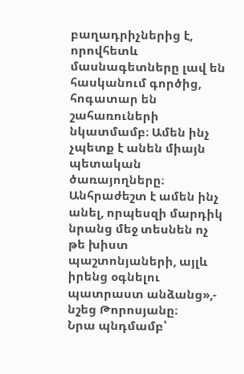բաղադրիչներից է, որովհետև մասնագետները լավ են հասկանում գործից, հոգատար են շահառուների նկատմամբ։ Ամեն ինչ չպետք է անեն միայն պետական ծառայողները։ Անհրաժեշտ է ամեն ինչ անել, որպեսզի մարդիկ նրանց մեջ տեսնեն ոչ թե խիստ պաշտոնյաների, այլև իրենց օգնելու պատրաստ անձանց»,- նշեց Թորոսյանը։
Նրա պնդմամբ՝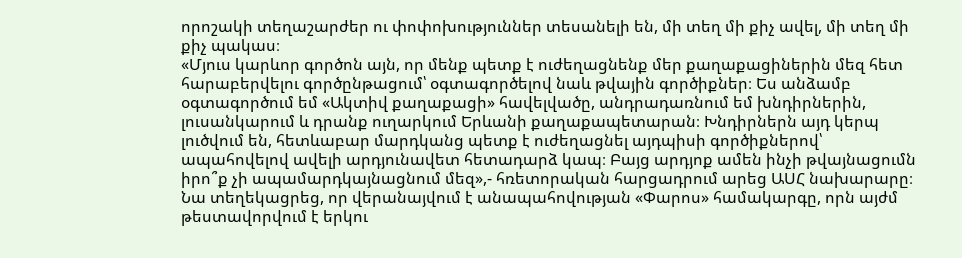որոշակի տեղաշարժեր ու փոփոխություններ տեսանելի են, մի տեղ մի քիչ ավել, մի տեղ մի քիչ պակաս։
«Մյուս կարևոր գործոն այն, որ մենք պետք է ուժեղացնենք մեր քաղաքացիներին մեզ հետ հարաբերվելու գործընթացում՝ օգտագործելով նաև թվային գործիքներ։ Ես անձամբ օգտագործում եմ «Ակտիվ քաղաքացի» հավելվածը, անդրադառնում եմ խնդիրներին, լուսանկարում և դրանք ուղարկում Երևանի քաղաքապետարան։ Խնդիրներն այդ կերպ լուծվում են, հետևաբար մարդկանց պետք է ուժեղացնել այդպիսի գործիքներով՝ ապահովելով ավելի արդյունավետ հետադարձ կապ։ Բայց արդյոք ամեն ինչի թվայնացումն իրո՞ք չի ապամարդկայնացնում մեզ»,- հռետորական հարցադրում արեց ԱՍՀ նախարարը։
Նա տեղեկացրեց, որ վերանայվում է անապահովության «Փարոս» համակարգը, որն այժմ թեստավորվում է երկու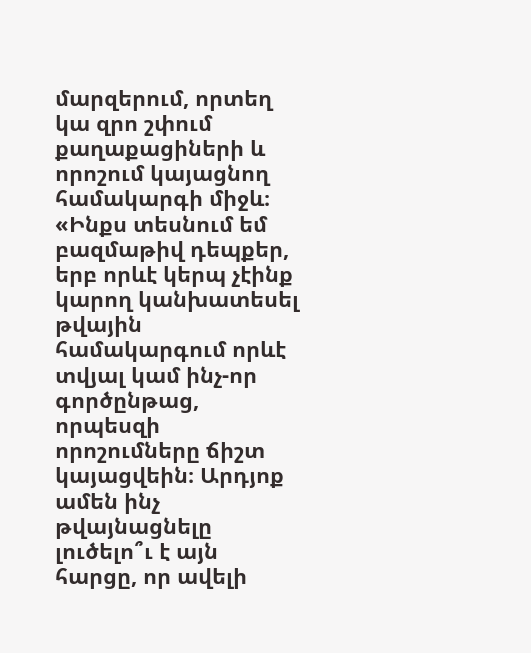մարզերում, որտեղ կա զրո շփում քաղաքացիների և որոշում կայացնող համակարգի միջև։
«Ինքս տեսնում եմ բազմաթիվ դեպքեր, երբ որևէ կերպ չէինք կարող կանխատեսել թվային համակարգում որևէ տվյալ կամ ինչ-որ գործընթաց, որպեսզի որոշումները ճիշտ կայացվեին։ Արդյոք ամեն ինչ թվայնացնելը լուծելո՞ւ է այն հարցը, որ ավելի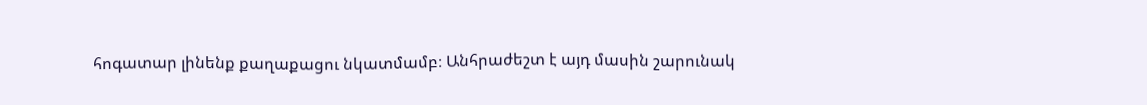հոգատար լինենք քաղաքացու նկատմամբ։ Անհրաժեշտ է այդ մասին շարունակ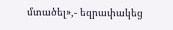մտածել»,- եզրափակեց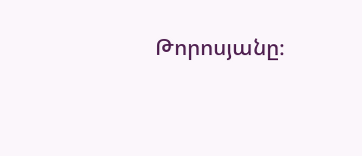Թորոսյանը։